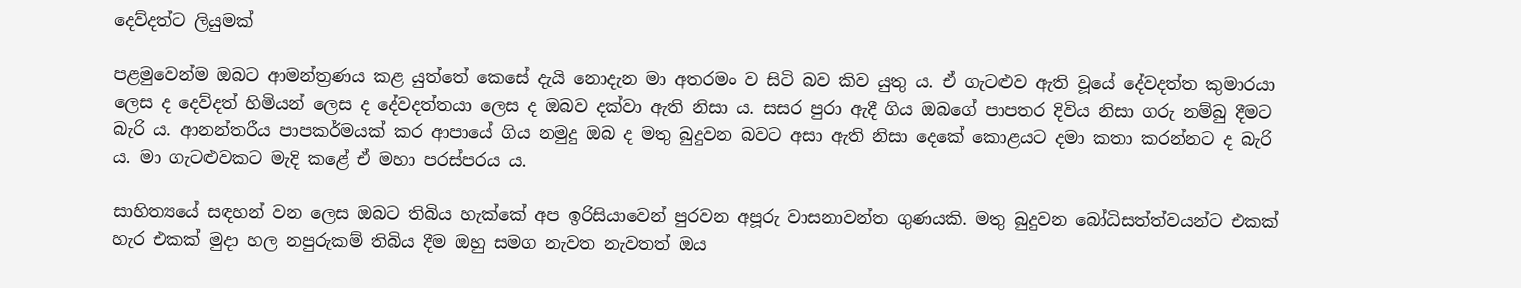දෙව්දත්ට ලියුමක්

පළමුවෙන්ම ඔබට ආමන්ත්‍රණය කළ යුත්තේ කෙසේ දැයි නොදැන මා අතරමං ව සිටි බව කිව යුතු ය. ඒ ගැටළුව ඇති වූයේ දේවදත්ත කුමාරයා ලෙස ද දෙව්දත් හිමියන් ලෙස ද දේවදත්තයා ලෙස ද ඔබව දක්වා ඇති නිසා ය. සසර පුරා ඇදී ගිය ඔබගේ පාපතර දිවිය නිසා ගරු නම්බු දීමට බැරි ය. ආනන්තරීය පාපකර්මයක් කර ආපායේ ගිය නමුදු ඔබ ද මතු බුදුවන බවට අසා ඇති නිසා දෙකේ කොළයට දමා කතා කරන්නට ද බැරි ය. මා ගැටළුවකට මැදි කළේ ඒ මහා පරස්පරය ය.

සාහිත්‍යයේ සඳහන් වන ලෙස ඔබට තිබිය හැක්කේ අප ඉරිසියාවෙන් පුරවන අපූරු වාසනාවන්ත ගුණයකි. මතු බුදුවන බෝධිසත්ත්වයන්ට එකක් හැර එකක් මුදා හල නපුරුකම් තිබිය දීම ඔහු සමග නැවත නැවතත් ඔය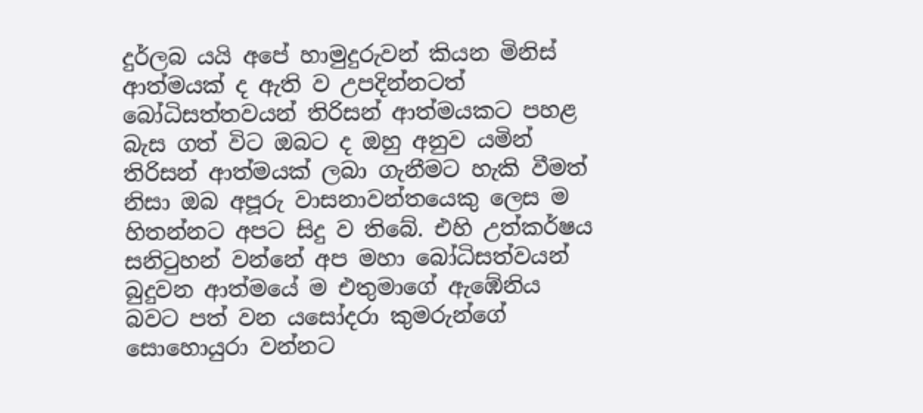දුර්ලබ යයි අපේ හාමුදුරුවන් කියන මිනිස් ආත්මයක් ද ඇති ව උපදින්නටත් බෝධිසත්තවයන් තිරිසන් ආත්මයකට පහළ බැස ගත් විට ඔබට ද ඔහු අනුව යමින් තිරිසන් ආත්මයක් ලබා ගැනීමට හැකි වීමත් නිසා ඔබ අපූරු වාසනාවන්තයෙකු ලෙස ම හිතන්නට අපට සිදු ව තිබේ. එහි උත්කර්ෂය සනිටුහන් වන්නේ අප මහා බෝධිසත්වයන් බුදුවන ආත්මයේ ම එතුමාගේ ඇඹේනිය බවට පත් වන යසෝදරා කුමරුන්ගේ සොහොයුරා වන්නට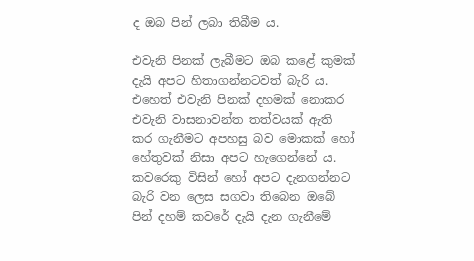ද ඔබ පින් ලබා තිබීම ය.

එවැනි පිනක් ලැබීමට ඔබ කළේ කුමක් දැයි අපට හිතාගන්නටවත් බැරි ය. එහෙත් එවැනි පිනක් දහමක් නොකර එවැනි වාසනාවන්ත තත්වයක් ඇති කර ගැනීමට අපහසු බව මොකක් හෝ හේතුවක් නිසා අපට හැගෙන්නේ ය. කවරෙකු විසින් හෝ අපට දැනගන්නට බැරි වන ලෙස සගවා තිබෙන ඔබේ පින් දහම් කවරේ දැයි දැන ගැනීමේ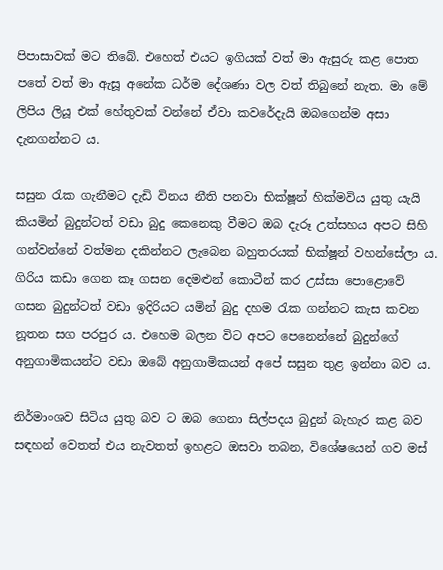පිපාසාවක් මට තිබේ. එහෙත් එයට ඉගියක් වත් මා ඇසුරු කළ පොත පතේ වත් මා ඇසූ අනේක ධර්ම දේශණා වල වත් තිබුනේ නැත. මා මේ ලිපිය ලියූ එක් හේතුවක් වන්නේ ඒවා කවරේදැයි ඔබගෙන්ම අසා දැනගන්නට ය.

සසුන රැක ගැනීමට දැඩි විනය නීති පනවා භික්ෂූන් හික්මවිය යුතු යැයි කියමින් බුදුන්ටත් වඩා බුදු කෙනෙකු වීමට ඔබ දැරූ උත්සහය අපට සිහි ගන්වන්නේ වත්මන දකින්නට ලැබෙන බහුතරයක් භික්ෂූන් වහන්සේලා ය. ගිරිය කඩා ගෙන කෑ ගසන දෙමළුන් කොටීන් කර උස්සා පොළොවේ ගසන බුදුන්ටත් වඩා ඉදිරියට යමින් බුදු දහම රැක ගන්නට කැස කවන නූතන සග පරපුර ය. එහෙම බලන විට අපට පෙනෙන්නේ බුදුන්ගේ අනුගාමිකයන්ට වඩා ඔබේ අනුගාමිකයන් අපේ සසුන තුළ ඉන්නා බව ය.

නිර්මාංශව සිටිය යුතු බව ට ඔබ ගෙනා සිල්පදය බුදුන් බැහැර කළ බව සඳහන් වෙතත් එය නැවතත් ඉහළට ඔසවා තබන, විශේෂයෙන් ගව මස්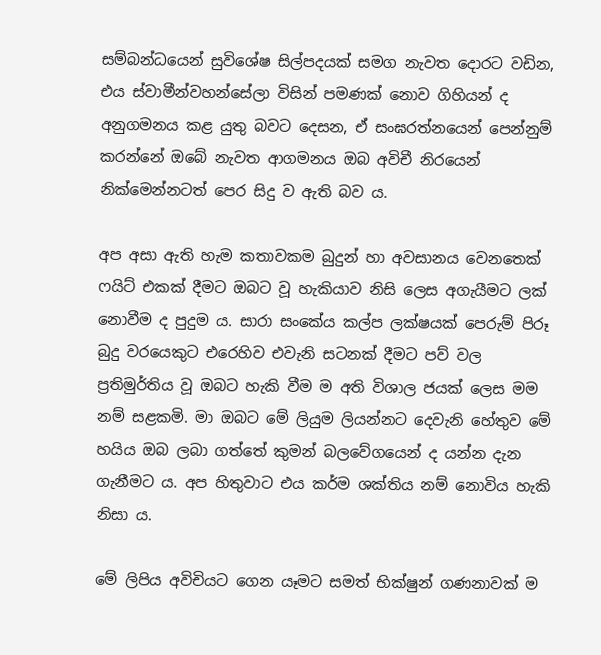සම්බන්ධයෙන් සුවිශේෂ සිල්පදයක් සමග නැවත දොරට වඩින, එය ස්වාමීන්වහන්සේලා විසින් පමණක් නොව ගිහියන් ද අනුගමනය කළ යුතු බවට දෙසන, ඒ සංඝරත්නයෙන් පෙන්නුම් කරන්නේ ඔබේ නැවත ආගමනය ඔබ අවිචී නිරයෙන් නික්මෙන්නටත් පෙර සිදු ව ඇති බව ය.

අප අසා ඇති හැම කතාවකම බුදුන් හා අවසානය වෙනතෙක් ෆයිට් එකක් දීමට ඔබට වූ හැකියාව නිසි ලෙස අගැයීමට ලක් නොවීම ද පුදුම ය. සාරා සංකේය කල්ප ලක්ෂයක් පෙරුම් පිරූ බුදු වරයෙකුට එරෙහිව එවැනි සටනක් දීමට පව් වල ප්‍රතිමුර්තිය වූ ඔබට හැකි වීම ම අති විශාල ජයක් ලෙස මම නම් සළකමි. මා ඔබට මේ ලියුම ලියන්නට දෙවැනි හේතුව මේ හයිය ඔබ ලබා ගත්තේ කුමන් බලවේගයෙන් ද යන්න දැන ගැනීමට ය. අප හිතුවාට එය කර්ම ශක්තිය නම් නොවිය හැකි නිසා ය.

මේ ලිපිය අවිචියට ගෙන යෑමට සමත් භික්ෂුන් ගණනාවක් ම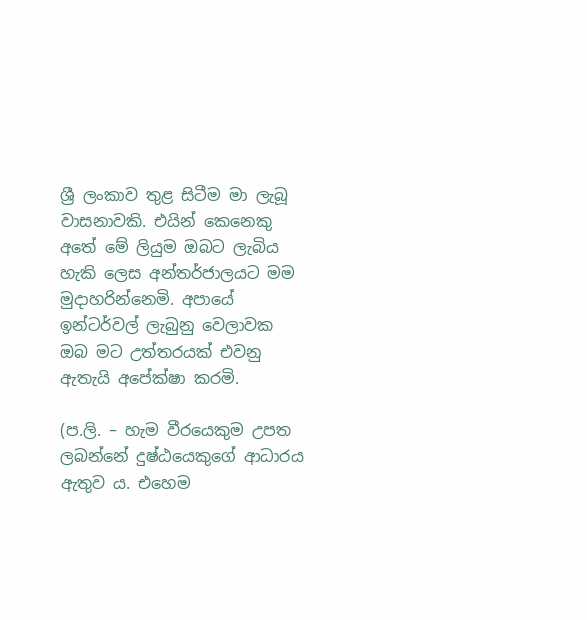ශ්‍රී ලංකාව තුළ සිටීම මා ලැබූ වාසනාවකි. එයින් කෙනෙකු අතේ මේ ලියුම ඔබට ලැබිය හැකි ලෙස අන්තර්ජාලයට මම මුදාහරින්නෙමි. අපායේ ඉන්ටර්වල් ලැබුනු වෙලාවක ඔබ මට උත්තරයක් එවනු ඇතැයි අපේක්ෂා කරමි.

(ප.ලි. – හැම වීරයෙකුම උපත ලබන්නේ දුෂ්ඨයෙකුගේ ආධාරය ඇතුව ය. එහෙම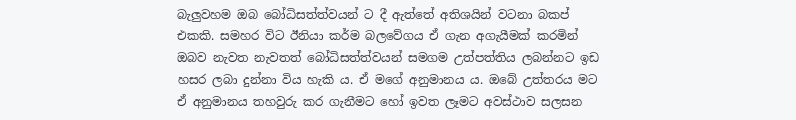බැලුවහම ඔබ බෝධිසත්ත්වයන් ට දී ඇත්තේ අතිශයින් වටනා බකප් එකකි. සමහර විට ඊනියා කර්ම බලවේගය ඒ ගැන අගැයීමක් කරමින් ඔබව නැවත නැවතත් බෝධිසත්ත්වයන් සමගම උත්පත්තිය ලබන්නට ඉඩ හසර ලබා දුන්නා විය හැකි ය. ඒ මගේ අනුමානය ය. ඔබේ උත්තරය මට ඒ අනුමානය තහවුරු කර ගැනීමට හෝ ඉවත ලෑමට අවස්ථාව සලසන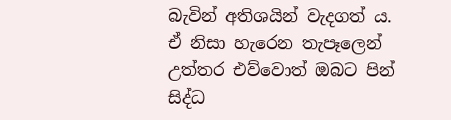බැවින් අතිශයින් වැදගත් ය. ඒ නිසා හැරෙන තැපෑලෙන් උත්තර එව්වොත් ඔබට පින් සිද්ධ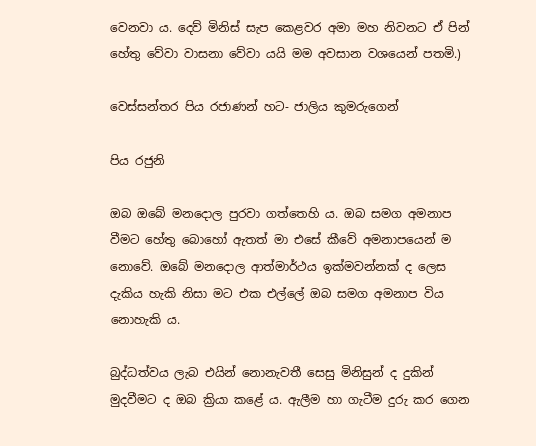වෙනවා ය. දෙව් මිනිස් සැප කෙළවර අමා මහ නිවනට ඒ පින් හේතු වේවා වාසනා වේවා යයි මම අවසාන වශයෙන් පතමි.)

වෙස්සන්තර පිය රජාණන් හට- ජාලිය කුමරුගෙන්

පිය රජුනි

ඔබ ඔබේ මනදොල පුරවා ගත්තෙහි ය. ඔබ සමග අමනාප වීමට හේතු බොහෝ ඇතත් මා එසේ කීවේ අමනාපයෙන් ම නොවේ. ඔබේ මනදොල ආත්මාර්ථය ඉක්මවන්නක් ද ලෙස දැකිය හැකි නිසා මට එක එල්ලේ ඔබ සමග අමනාප විය නොහැකි ය.

බුද්ධත්වය ලැබ එයින් නොනැවතී සෙසු මිනිසුන් ද දුකින් මුදවීමට ද ඔබ ක්‍රියා කළේ ය. ඇලීම හා ගැටීම දුරු කර ගෙන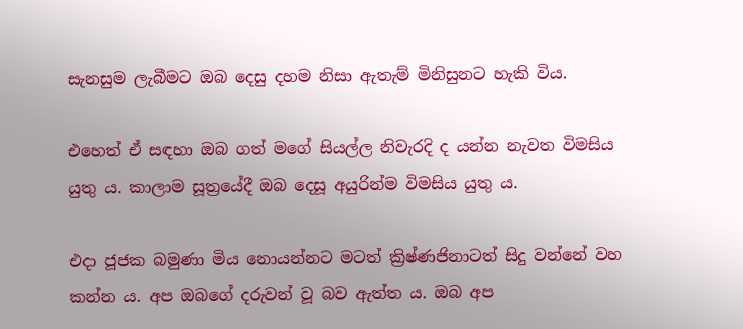සැනසුම ලැබීමට ඔබ දෙසු දහම නිසා ඇතැම් මිනිසුනට හැකි විය.

එහෙත් ඒ සඳහා ඔබ ගත් මගේ සියල්ල නිවැරදි ද යන්න නැවත විමසිය යුතු ය. කාලාම සූත්‍රයේදී ඔබ දෙසූ අයුරින්ම විමසිය යුතු ය.

එදා ජූජක බමුණා මිය නොයන්නට මටත් ක්‍රිෂ්ණජිනාටත් සිදු වන්නේ වහ කන්න ය. අප ඔබගේ දරුවන් වූ බව ඇත්ත ය. ඔබ අප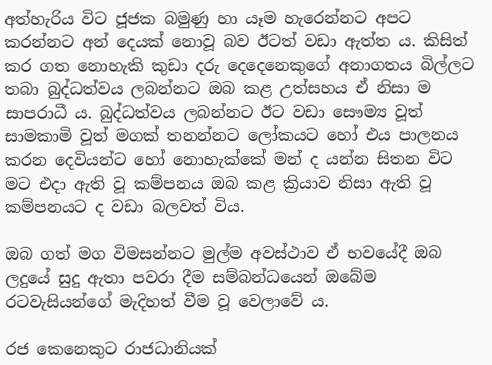අත්හැරිය විට ජූජක බමුණු හා යෑම හැරෙන්නට අපට කරන්නට අන් දෙයක් නොවූ බව ඊටත් වඩා ඇත්ත ය. කිසිත් කර ගත නොහැකි කුඩා දරු දෙදෙනෙකුගේ අනාගතය බිල්ලට තබා බුද්ධත්වය ලබන්නට ඔබ කළ උත්සහය ඒ නිසා ම සාපරාධී ය. බුද්ධත්වය ලබන්නට ඊට වඩා සෞම්‍ය වූත් සාමකාමි වූත් මගක් තනන්නට ලෝකයට හෝ එය පාලනය කරන දෙවියන්ට හෝ නොහැක්කේ මන් ද යන්න සිතන විට මට එදා ඇති වූ කම්පනය ඔබ කළ ක්‍රියාව නිසා ඇති වූ කම්පනයට ද වඩා බලවත් විය.

ඔබ ගත් මග විමසන්නට මුල්ම අවස්ථාව ඒ භවයේදී ඔබ ලදුයේ සුදු ඇතා පවරා දීම සම්බන්ධයෙන් ඔබේම රටවැසියන්ගේ මැදිහත් වීම වූ වෙලාවේ ය.

රජ කෙනෙකුට රාජධානියක්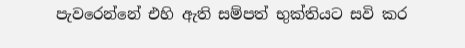පැවරෙන්නේ එහි ඇති සම්පත් භුක්තියට සවි කර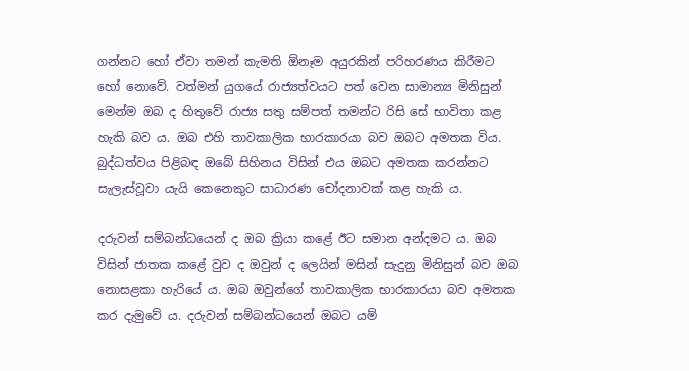ගන්නට හෝ ඒවා තමන් කැමති ඕනෑම අයුරකින් පරිහරණය කිරීමට හෝ නොවේ. වත්මන් යුගයේ රාජ්‍යත්වයට පත් වෙන සාමාන්‍ය මිනිසුන් මෙන්ම ඔබ ද හිතුවේ රාජ්‍ය සතු සම්පත් තමන්ට රිසි සේ භාවිතා කළ හැකි බව ය. ඔබ එහි තාවකාලික භාරකාරයා බව ඔබට අමතක විය. බුද්ධත්වය පිළිබඳ ඔබේ සිහිනය විසින් එය ඔබට අමතක කරන්නට සැලැස්වූවා යැයි කෙනෙකුට සාධාරණ චෝදනාවක් කළ හැකි ය.

දරුවන් සම්බන්ධයෙන් ද ඔබ ක්‍රියා කළේ ඊට සමාන අන්දමට ය. ඔබ විසින් ජාතක කළේ වුව ද ඔවුන් ද ලෙයින් මසින් සැදුනු මිනිසුන් බව ඔබ නොසළකා හැරියේ ය. ඔබ ඔවුන්ගේ තාවකාලික භාරකාරයා බව අමතක කර දැමුවේ ය. දරුවන් සම්බන්ධයෙන් ඔබට යම්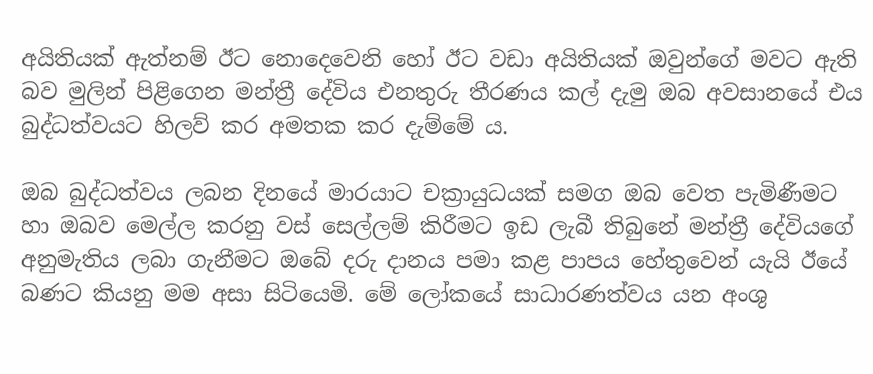අයිතියක් ඇත්නම් ඊට නොදෙවෙනි හෝ ඊට වඩා අයිතියක් ඔවුන්ගේ මවට ඇති බව මුලින් පිළිගෙන මන්ත්‍රී දේවිය එනතුරු තීරණය කල් දැමු ඔබ අවසානයේ එය බුද්ධත්වයට හිලව් කර අමතක කර දැම්මේ ය.

ඔබ බුද්ධත්වය ලබන දිනයේ මාරයාට චක්‍රායුධයක් සමග ඔබ වෙත පැමිණීමට හා ඔබව මෙල්ල කරනු වස් සෙල්ලම් කිරීමට ඉඩ ලැබී තිබුනේ මන්ත්‍රී දේවියගේ අනුමැතිය ලබා ගැනීමට ඔබේ දරු දානය පමා කළ පාපය හේතුවෙන් යැයි ඊයේ බණට කියනු මම අසා සිටියෙමි. මේ ලෝකයේ සාධාරණත්වය යන අංශු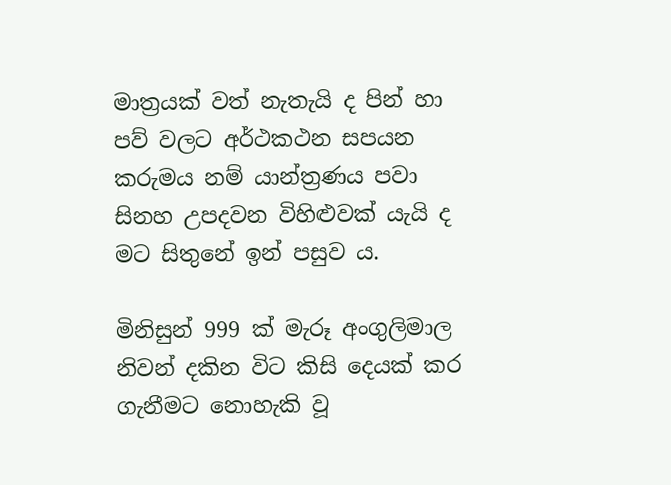මාත්‍රයක් වත් නැතැයි ද පින් හා පව් වලට අර්ථකථන සපයන කරුමය නම් යාන්ත්‍රණය පවා සිනහ උපදවන විහිළුවක් යැයි ද මට සිතුනේ ඉන් පසුව ය.

මිනිසුන් 999 ක් මැරූ අංගුලිමාල නිවන් දකින විට කිසි දෙයක් කර ගැනීමට නොහැකි වූ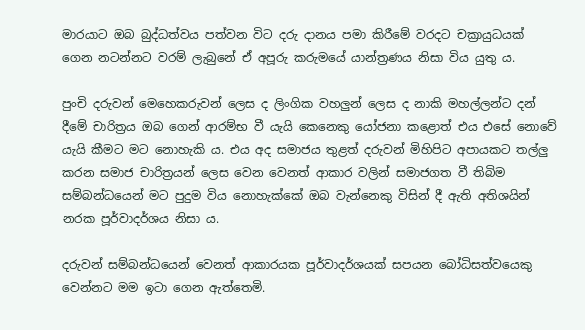මාරයාට ඔබ බුද්ධත්වය පත්වන විට දරු දානය පමා කිරීමේ වරදට චක්‍රායුධයක් ගෙන නටන්නට වරම් ලැබුනේ ඒ අපූරු කරුමයේ යාන්ත්‍රණය නිසා විය යුතු ය.

පුංචි දරුවන් මෙහෙකරුවන් ලෙස ද ලිංගික වහලුන් ලෙස ද නාකි මහල්ලන්ට දන් දීමේ චාරිත්‍රය ඔබ ගෙන් ආරම්භ වී යැයි කෙනෙකු යෝජනා කළොත් එය එසේ නොවේ යැයි කීමට මට නොහැකි ය. එය අද සමාජය තුළත් දරුවන් මිහිපිට අපායකට තල්ලු කරන සමාජ චාරිත්‍රයන් ලෙස වෙන වෙනත් ආකාර වලින් සමාජගත වී තිබිම සම්බන්ධයෙන් මට පුදුම විය නොහැක්කේ ඔබ වැන්නෙකු විසින් දී ඇති අතිශයින් නරක පූර්වාදර්ශය නිසා ය.

දරුවන් සම්බන්ධයෙන් වෙනත් ආකාරයක පූර්වාදර්ශයක් සපයන බෝධිසත්වයෙකු වෙන්නට මම ඉටා ගෙන ඇත්තෙමි.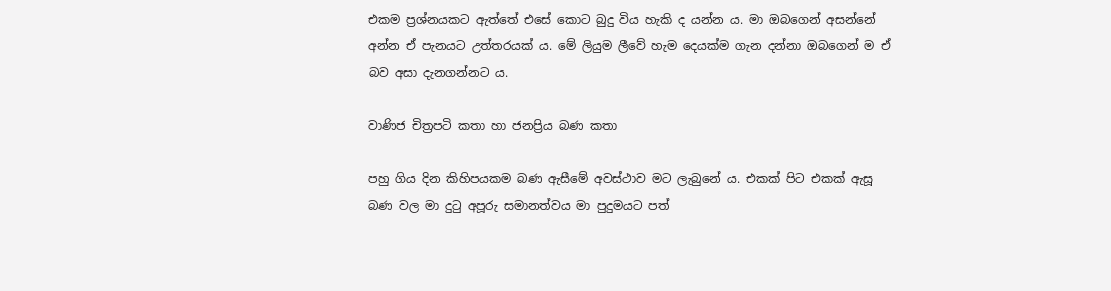එකම ප්‍රශ්නයකට ඇත්තේ එසේ කොට බුදු විය හැකි ද යන්න ය. මා ඔබගෙන් අසන්නේ අන්න ඒ පැනයට උත්තරයක් ය. මේ ලියුම ලීවේ හැම දෙයක්ම ගැන දන්නා ඔබගෙන් ම ඒ බව අසා දැනගන්නට ය.

වාණිජ චිත්‍රපටි කතා හා ජනප්‍රිය බණ කතා

පහු ගිය දින කිහිපයකම බණ ඇසීමේ අවස්ථාව මට ලැබුනේ ය. එකක් පිට එකක් ඇසූ බණ වල මා දුටු අපූරු සමානත්වය මා පුදුමයට පත්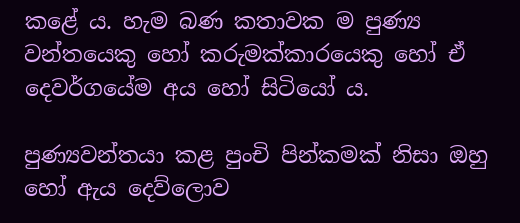කළේ ය. හැම බණ කතාවක ම පුණ්‍ය වන්තයෙකු හෝ කරුමක්කාරයෙකු හෝ ඒ දෙවර්ගයේම අය හෝ සිටියෝ ය.

පුණ්‍යවන්තයා කළ පුංචි පින්කමක් නිසා ඔහු හෝ ඇය දෙව්ලොව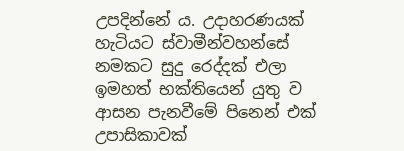උපදින්නේ ය. උදාහරණයක් හැටියට ස්වාමීන්වහන්සේ නමකට සුදු රෙද්දක් එලා ඉමහත් භක්තියෙන් යුතු ව ආසන පැනවීමේ පිනෙන් එක් උපාසිකාවක්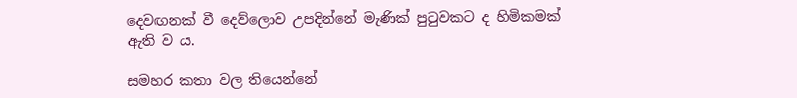දෙවඟනක් වී දෙව්ලොව උපදින්නේ මැණික් පුටුවකට ද හිමිකමක් ඇති ව ය.

සමහර කතා වල තියෙන්නේ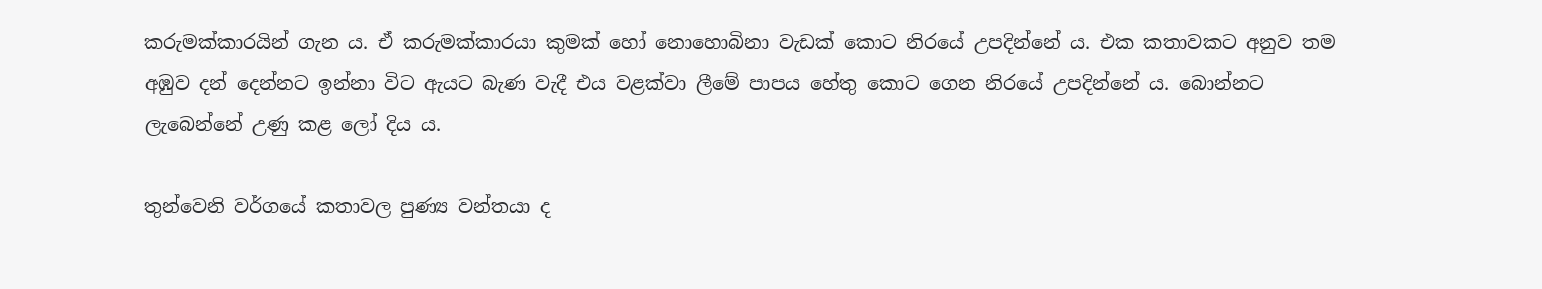කරුමක්කාරයින් ගැන ය. ඒ කරුමක්කාරයා කුමක් හෝ නොහොබිනා වැඩක් කොට නිරයේ උපදින්නේ ය. එක කතාවකට අනුව තම අඹුව දන් දෙන්නට ඉන්නා විට ඇයට බැණ වැදී එය වළක්වා ලීමේ පාපය හේතු කොට ගෙන නිරයේ උපදින්නේ ය. බොන්නට ලැබෙන්නේ උණු කළ ලෝ දිය ය.

තුන්වෙනි වර්ගයේ කතාවල පුණ්‍ය වන්තයා ද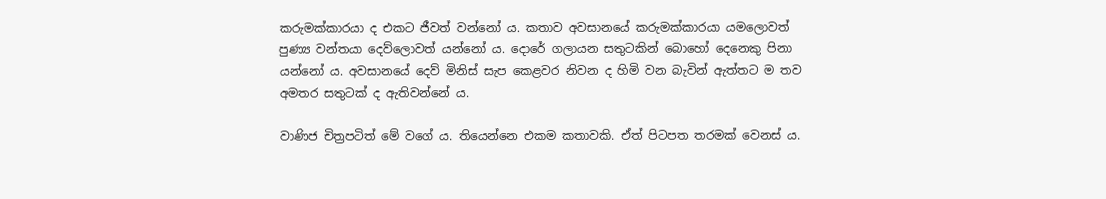කරුමක්කාරයා ද එකට ජීවත් වන්නෝ ය. කතාව අවසානයේ කරුමක්කාරයා යමලොවත් පුණ්‍ය වන්තයා දෙව්ලොවත් යන්නෝ ය. දොරේ ගලායන සතුටකින් බොහෝ දෙනෙකු පිනා යන්නෝ ය. අවසානයේ දෙව් මිනිස් සැප කෙළවර නිවන ද හිමි වන බැවින් ඇත්තට ම තව අමතර සතුටක් ද ඇතිවන්නේ ය.

වාණිජ චිත්‍රපටිත් මේ වගේ ය. තියෙන්නෙ එකම කතාවකි. ඒත් පිටපත තරමක් වෙනස් ය.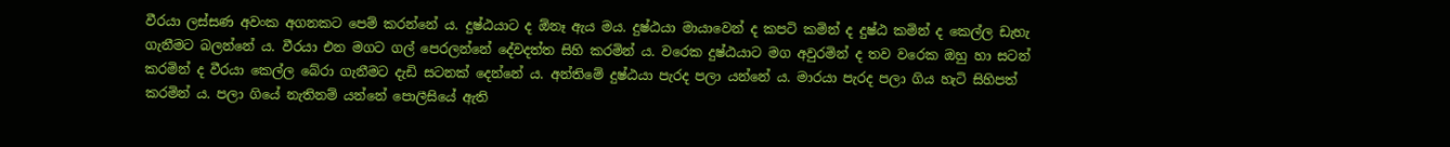වීරයා ලස්සණ අවංක අගනකට පෙම් කරන්නේ ය. දුෂ්ඨයාට ද ඕනෑ ඇය මය. දුෂ්ඨයා මායාවෙන් ද කපටි කමින් ද දුෂ්ඨ කමින් ද කෙල්ල ඩැහැ ගැනීමට බලන්නේ ය. වීරයා එන මගට ගල් පෙරලන්නේ දේවදත්ත සිහි කරමින් ය. වරෙක දුෂ්ඨයාට මග අවුරමින් ද තව වරෙක ඔහු හා සටන් කරමින් ද වීරයා කෙල්ල බේරා ගැනීමට දැඩි සටනක් දෙන්නේ ය. අන්තිමේ දුෂ්ඨයා පැරද පලා යන්නේ ය. මාරයා පැරද පලා ගිය හැටි සිහිපත් කරමින් ය. පලා ගියේ නැතිනම් යන්නේ පොලීසියේ ඇති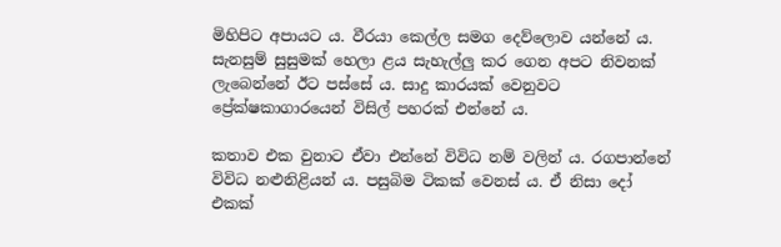මිහිපිට අපායට ය. වීරයා කෙල්ල සමග දෙව්ලොව යන්නේ ය. සැනසුම් සුසුමක් හෙලා ළය සැහැල්ලු කර ගෙන අපට නිවනක් ලැබෙන්නේ ඊට පස්සේ ය. සාදු කාරයක් වෙනුවට ප්‍රේක්ෂකාගාරයෙන් විසිල් පහරක් එන්නේ ය.

කතාව එක වුනාට ඒවා එන්නේ විවිධ නම් වලින් ය. රගපාන්නේ විවිධ නළුනිළියන් ය. පසුබිම ටිකක් වෙනස් ය. ඒ නිසා දෝ එකක්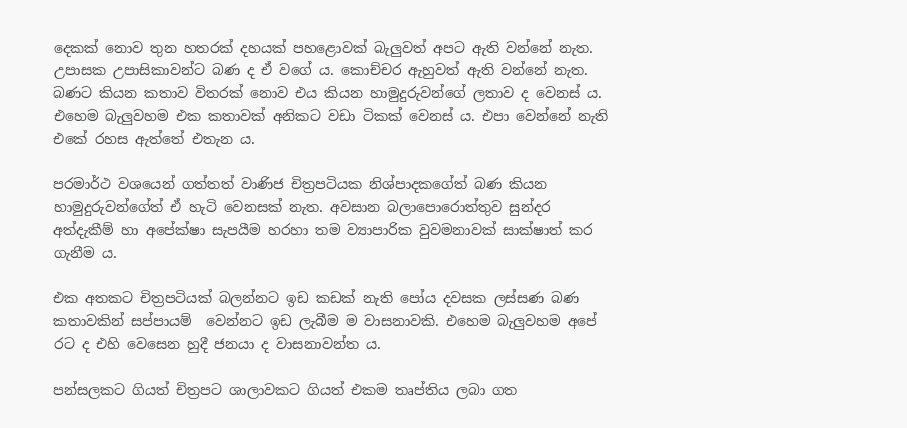දෙකක් නොව තුන හතරක් දහයක් පහළොවක් බැලුවත් අපට ඇති වන්නේ නැත. උපාසක උපාසිකාවන්ට බණ ද ඒ වගේ ය. කොච්චර ඇහුවත් ඇති වන්නේ නැත. බණට කියන කතාව විතරක් නොව එය කියන හාමුදුරුවන්ගේ ලතාව ද වෙනස් ය. එහෙම බැලුවහම එක කතාවක් අනිකට වඩා ටිකක් වෙනස් ය. එපා වෙන්නේ නැති එකේ රහස ඇත්තේ එතැන ය.

පරමාර්ථ වශයෙන් ගත්තත් වාණිජ චිත්‍රපටියක නිශ්පාදකගේත් බණ කියන හාමුදුරුවන්ගේත් ඒ හැටි වෙනසක් නැත. අවසාන බලාපොරොත්තුව සුන්දර අත්දැකීම් හා අපේක්ෂා සැපයීම හරහා තම ව්‍යාපාරික වුවමනාවක් සාක්ෂාත් කර ගැනීම ය.

එක අතකට චිත්‍රපටියක් බලන්නට ඉඩ කඩක් නැති පෝය දවසක ලස්සණ බණ කතාවකින් සප්පායම් ‍ වෙන්නට ඉඩ ලැබීම ම වාසනාවකි. එහෙම බැලුවහම අපේ රට ද එහි වෙසෙන හුදී ජනයා ද වාසනාවන්ත ය.

පන්සලකට ගියත් චිත්‍රපට ශාලාවකට ගියත් එකම තෘප්තිය ලබා ගත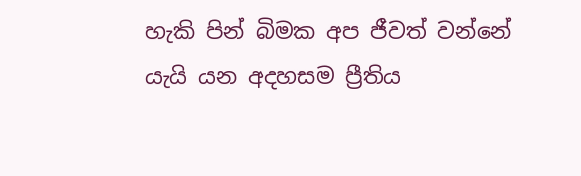හැකි පින් බිමක අප ජීවත් වන්නේ යැයි යන අදහසම ප්‍රීතිය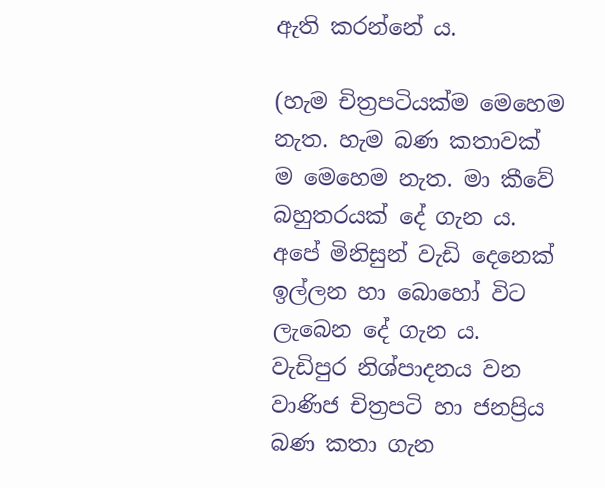ඇති කරන්නේ ය.

(හැම චිත්‍රපටියක්ම මෙහෙම නැත. හැම බණ කතාවක් ම මෙහෙම නැත. මා කීවේ බහුතරයක් දේ ගැන ය. අපේ මිනිසුන් වැඩි දෙනෙක් ඉල්ලන හා බොහෝ විට ලැබෙන දේ ගැන ය. වැඩිපුර නිශ්පාදනය වන වාණිජ චිත්‍රපටි හා ජනප්‍රිය බණ කතා ගැන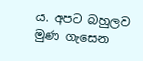ය. අපට බහුලව මුණ ගැසෙන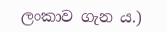ලංකාව ගැන ය.)